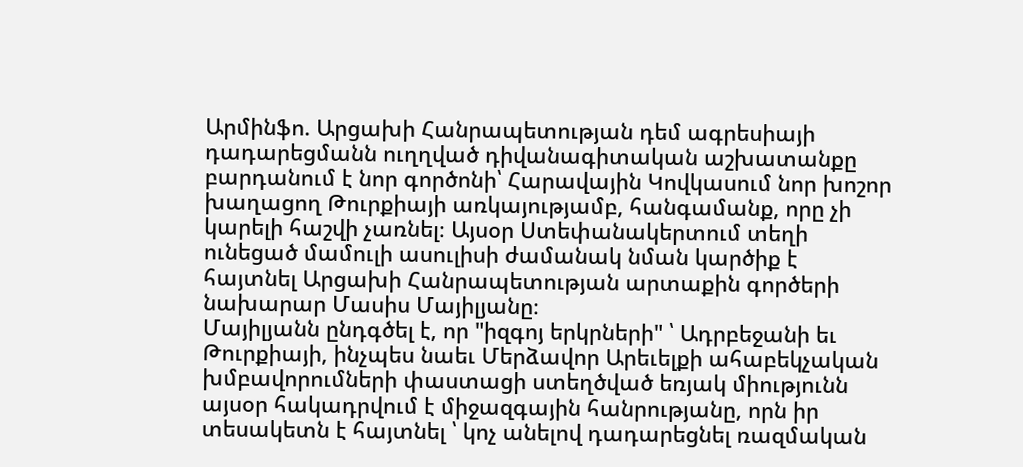Արմինֆո. Արցախի Հանրապետության դեմ ագրեսիայի դադարեցմանն ուղղված դիվանագիտական աշխատանքը բարդանում է նոր գործոնի՝ Հարավային Կովկասում նոր խոշոր խաղացող Թուրքիայի առկայությամբ, հանգամանք, որը չի կարելի հաշվի չառնել։ Այսօր Ստեփանակերտում տեղի ունեցած մամուլի ասուլիսի ժամանակ նման կարծիք է հայտնել Արցախի Հանրապետության արտաքին գործերի նախարար Մասիս Մայիլյանը։
Մայիլյանն ընդգծել է, որ "իզգոյ երկրների" ՝ Ադրբեջանի եւ Թուրքիայի, ինչպես նաեւ Մերձավոր Արեւելքի ահաբեկչական խմբավորումների փաստացի ստեղծված եռյակ միությունն այսօր հակադրվում է միջազգային հանրությանը, որն իր տեսակետն է հայտնել ՝ կոչ անելով դադարեցնել ռազմական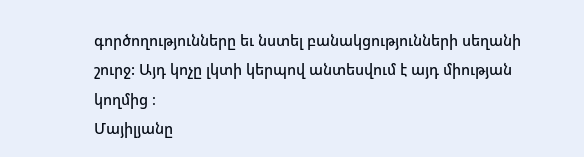գործողությունները եւ նստել բանակցությունների սեղանի շուրջ: Այդ կոչը լկտի կերպով անտեսվում է այդ միության կողմից ։
Մայիլյանը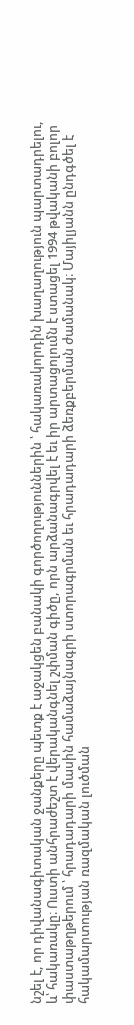նշել է, որ դիվանագիտական ջանքերը պետք է աջակցեն բանակի գործողություններին ՝ հակառակորդին խաղաղություն պարտադրելու, և՝ հակառակը։ Ուստի անհրաժեշտ է վերականգնել շփման գիծը, որն արձանագրվել է եւ իր արտացոլումն է ստացել 1994 թվականի բոլոր փաստաթղթերում ՝ հրադադարի մասին համաձայնագրի ստորագրման եւ հրադադարի ձեռքբերման ժամանակ։ Մայիլյանն ընդգծել է հակամարտության ռազմական լուծման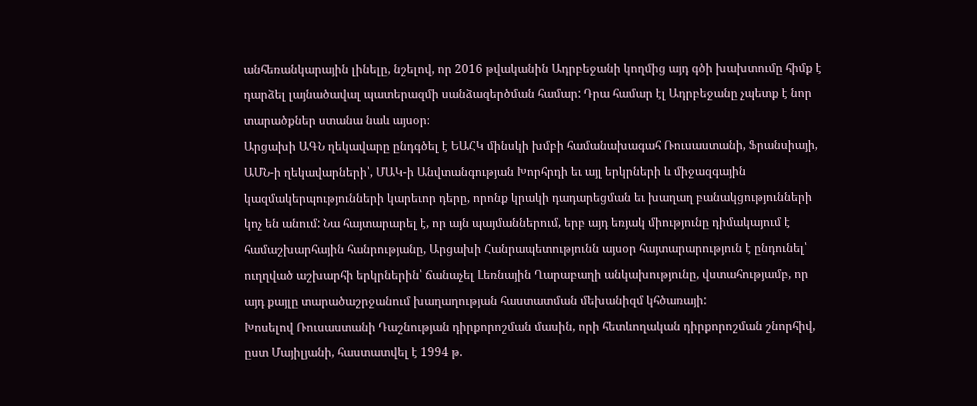անհեռանկարային լինելը, նշելով, որ 2016 թվականին Ադրբեջանի կողմից այդ գծի խախտումը հիմք է դարձել լայնածավալ պատերազմի սանձազերծման համար: Դրա համար էլ Ադրբեջանը չպետք է նոր տարածքներ ստանա նաև այսօր։
Արցախի ԱԳՆ ղեկավարը ընդգծել է ԵԱՀԿ մինսկի խմբի համանախագահ Ռուսաստանի, Ֆրանսիայի, ԱՄՆ-ի ղեկավարների՝, ՄԱԿ-ի Անվտանգության Խորհրդի եւ այլ երկրների և միջազգային կազմակերպությունների կարեւոր դերը, որոնք կրակի դադարեցման եւ խաղաղ բանակցությունների կոչ են անում: Նա հայտարարել է, որ այն պայմաններում, երբ այդ եռյակ միությունը դիմակայում է համաշխարհային հանրությանը, Արցախի Հանրապետությունն այսօր հայտարարություն է ընդունել՝ ուղղված աշխարհի երկրներին՝ ճանաչել Լեռնային Ղարաբաղի անկախությունը, վստահությամբ, որ այդ քայլը տարածաշրջանում խաղաղության հաստատման մեխանիզմ կհծառայի:
Խոսելով Ռուսաստանի Դաշնության դիրքորոշման մասին, որի հետևողական դիրքորոշման շնորհիվ, ըստ Մայիլյանի, հաստատվել է 1994 թ.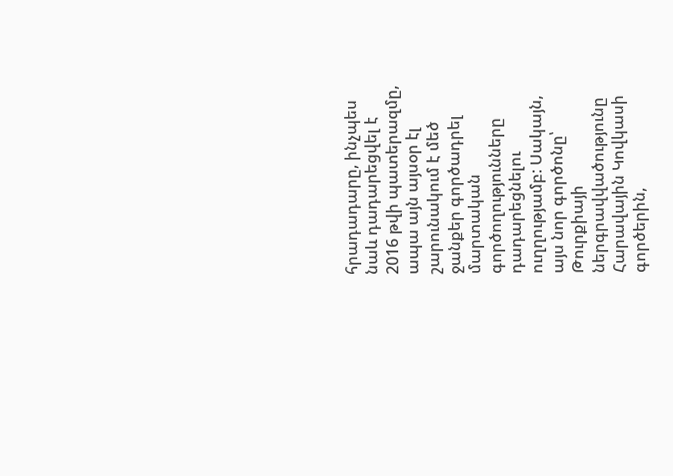հրադադարը, ինչպես նաև դադարեցվել է 2016 թվի պատերազմը, ապա այն այսօր էլ շարունակում է մեծ ջանքեր գործադրել մարտական գործողությունները դադարեցնելու ուղղությամբ: Սակայն, այս նոր գործոնը՝ Թուրքիայի ներգրավվածությունը Հարավային Կովկասի գործերին,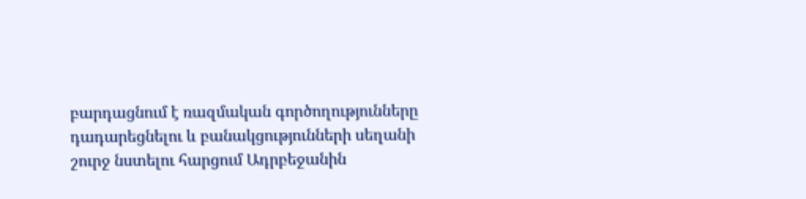բարդացնում է ռազմական գործողությունները դադարեցնելու և բանակցությունների սեղանի շուրջ նստելու հարցում Ադրբեջանին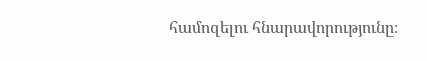համոզելու հնարավորությունը։